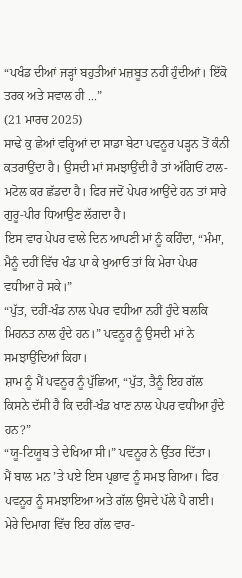“ਪਖੰਡ ਦੀਆਂ ਜੜ੍ਹਾਂ ਬਹੁਤੀਆਂ ਮਜ਼ਬੂਤ ਨਹੀਂ ਹੁੰਦੀਆਂ। ਇੱਕੋ ਤਰਕ ਅਤੇ ਸਵਾਲ ਹੀ ...”
(21 ਮਾਰਚ 2025)
ਸਾਢੇ ਕੁ ਛੇਆਂ ਵਰ੍ਹਿਆਂ ਦਾ ਸਾਡਾ ਬੇਟਾ ਪਵਨੂਰ ਪੜ੍ਹਨ ਤੋਂ ਕੰਨੀ ਕਤਰਾਉਂਦਾ ਹੈ। ਉਸਦੀ ਮਾਂ ਸਮਝਾਉਂਦੀ ਹੈ ਤਾਂ ਅੱਗਿਓਂ ਟਾਲ-ਮਟੋਲ ਕਰ ਛੱਡਦਾ ਹੈ। ਫਿਰ ਜਦੋਂ ਪੇਪਰ ਆਉਂਦੇ ਹਨ ਤਾਂ ਸਾਰੇ ਗੁਰੂ-ਪੀਰ ਧਿਆਉਣ ਲੱਗਦਾ ਹੈ।
ਇਸ ਵਾਰ ਪੇਪਰ ਵਾਲੇ ਦਿਨ ਆਪਣੀ ਮਾਂ ਨੂੰ ਕਹਿੰਦਾ, “ਮੰਮਾ, ਮੈਨੂੰ ਦਹੀਂ ਵਿੱਚ ਖੰਡ ਪਾ ਕੇ ਖੁਆਓ ਤਾਂ ਕਿ ਮੇਰਾ ਪੇਪਰ ਵਧੀਆ ਹੋ ਸਕੇ।”
“ਪੁੱਤ, ਦਹੀਂ-ਖੰਡ ਨਾਲ ਪੇਪਰ ਵਧੀਆ ਨਹੀਂ ਹੁੰਦੇ ਬਲਕਿ ਮਿਹਨਤ ਨਾਲ ਹੁੰਦੇ ਹਨ।” ਪਵਨੂਰ ਨੂੰ ਉਸਦੀ ਮਾਂ ਨੇ ਸਮਝਾਉਂਦਿਆਂ ਕਿਹਾ।
ਸ਼ਾਮ ਨੂੰ ਮੈਂ ਪਵਨੂਰ ਨੂੰ ਪੁੱਛਿਆ, “ਪੁੱਤ, ਤੈਨੂੰ ਇਹ ਗੱਲ ਕਿਸਨੇ ਦੱਸੀ ਹੈ ਕਿ ਦਹੀਂ-ਖੰਡ ਖਾਣ ਨਾਲ ਪੇਪਰ ਵਧੀਆ ਹੁੰਦੇ ਹਨ?”
“ਯੂ-ਟਿਯੂਬ ਤੇ ਦੇਖਿਆ ਸੀ।” ਪਵਨੂਰ ਨੇ ਉੱਤਰ ਦਿੱਤਾ।
ਮੈਂ ਬਾਲ ਮਨ ’ਤੇ ਪਏ ਇਸ ਪ੍ਰਭਾਵ ਨੂੰ ਸਮਝ ਗਿਆ। ਫਿਰ ਪਵਨੂਰ ਨੂੰ ਸਮਝਾਇਆ ਅਤੇ ਗੱਲ ਉਸਦੇ ਪੱਲੇ ਪੈ ਗਈ। ਮੇਰੇ ਦਿਮਾਗ ਵਿੱਚ ਇਹ ਗੱਲ ਵਾਰ-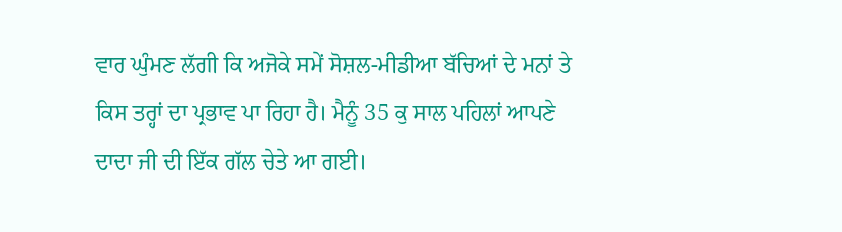ਵਾਰ ਘੁੰਮਣ ਲੱਗੀ ਕਿ ਅਜੋਕੇ ਸਮੇਂ ਸੋਸ਼ਲ-ਮੀਡੀਆ ਬੱਚਿਆਂ ਦੇ ਮਨਾਂ ਤੇ ਕਿਸ ਤਰ੍ਹਾਂ ਦਾ ਪ੍ਰਭਾਵ ਪਾ ਰਿਹਾ ਹੈ। ਮੈਨੂੰ 35 ਕੁ ਸਾਲ ਪਹਿਲਾਂ ਆਪਣੇ ਦਾਦਾ ਜੀ ਦੀ ਇੱਕ ਗੱਲ ਚੇਤੇ ਆ ਗਈ।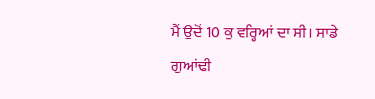ਮੈਂ ਉਦੋਂ 10 ਕੁ ਵਰ੍ਹਿਆਂ ਦਾ ਸੀ। ਸਾਡੇ ਗੁਆਂਢੀ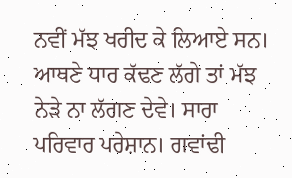ਨਵੀਂ ਮੱਝ ਖਰੀਦ ਕੇ ਲਿਆਏ ਸਨ। ਆਥਣੇ ਧਾਰ ਕੱਢਣ ਲੱਗੇ ਤਾਂ ਮੱਝ ਨੇੜੇ ਨਾ ਲੱਗਣ ਦੇਵੇ। ਸਾਰਾ ਪਰਿਵਾਰ ਪਰੇਸ਼ਾਨ। ਗਵਾਂਢੀ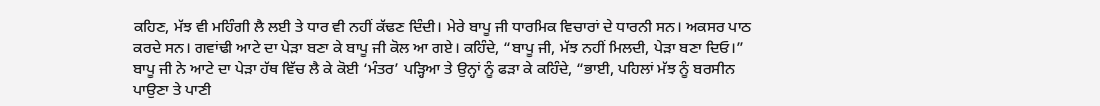ਕਹਿਣ, ਮੱਝ ਵੀ ਮਹਿੰਗੀ ਲੈ ਲਈ ਤੇ ਧਾਰ ਵੀ ਨਹੀਂ ਕੱਢਣ ਦਿੰਦੀ। ਮੇਰੇ ਬਾਪੂ ਜੀ ਧਾਰਮਿਕ ਵਿਚਾਰਾਂ ਦੇ ਧਾਰਨੀ ਸਨ। ਅਕਸਰ ਪਾਠ ਕਰਦੇ ਸਨ। ਗਵਾਂਢੀ ਆਟੇ ਦਾ ਪੇੜਾ ਬਣਾ ਕੇ ਬਾਪੂ ਜੀ ਕੋਲ ਆ ਗਏ। ਕਹਿੰਦੇ, “ਬਾਪੂ ਜੀ, ਮੱਝ ਨਹੀਂ ਮਿਲਦੀ, ਪੇੜਾ ਬਣਾ ਦਿਓ।”
ਬਾਪੂ ਜੀ ਨੇ ਆਟੇ ਦਾ ਪੇੜਾ ਹੱਥ ਵਿੱਚ ਲੈ ਕੇ ਕੋਈ ‘ਮੰਤਰ’ ਪੜ੍ਹਿਆ ਤੇ ਉਨ੍ਹਾਂ ਨੂੰ ਫੜਾ ਕੇ ਕਹਿੰਦੇ, “ਭਾਈ, ਪਹਿਲਾਂ ਮੱਝ ਨੂੰ ਬਰਸੀਨ ਪਾਉਣਾ ਤੇ ਪਾਣੀ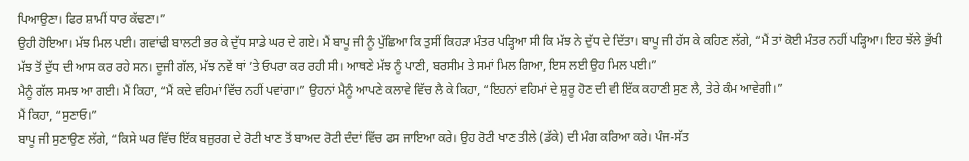ਪਿਆਉਣਾ। ਫਿਰ ਸ਼ਾਮੀਂ ਧਾਰ ਕੱਢਣਾ।”
ਉਹੀ ਹੋਇਆ। ਮੱਝ ਮਿਲ ਪਈ। ਗਵਾਂਢੀ ਬਾਲਟੀ ਭਰ ਕੇ ਦੁੱਧ ਸਾਡੇ ਘਰ ਦੇ ਗਏ। ਮੈਂ ਬਾਪੂ ਜੀ ਨੂੰ ਪੁੱਛਿਆ ਕਿ ਤੁਸੀਂ ਕਿਹੜਾ ਮੰਤਰ ਪੜ੍ਹਿਆ ਸੀ ਕਿ ਮੱਝ ਨੇ ਦੁੱਧ ਦੇ ਦਿੱਤਾ। ਬਾਪੂ ਜੀ ਹੱਸ ਕੇ ਕਹਿਣ ਲੱਗੇ, “ਮੈਂ ਤਾਂ ਕੋਈ ਮੰਤਰ ਨਹੀਂ ਪੜ੍ਹਿਆ। ਇਹ ਝੱਲੇ ਭੁੱਖੀ ਮੱਝ ਤੋਂ ਦੁੱਧ ਦੀ ਆਸ ਕਰ ਰਹੇ ਸਨ। ਦੂਜੀ ਗੱਲ, ਮੱਝ ਨਵੇਂ ਥਾਂ ’ਤੇ ਓਪਰਾ ਕਰ ਰਹੀ ਸੀ। ਆਥਣੇ ਮੱਝ ਨੂੰ ਪਾਣੀ, ਬਰਸੀਮ ਤੇ ਸਮਾਂ ਮਿਲ ਗਿਆ, ਇਸ ਲਈ ਉਹ ਮਿਲ ਪਈ।”
ਮੈਨੂੰ ਗੱਲ ਸਮਝ ਆ ਗਈ। ਮੈਂ ਕਿਹਾ, “ਮੈਂ ਕਦੇ ਵਹਿਮਾਂ ਵਿੱਚ ਨਹੀਂ ਪਵਾਂਗਾ।” ਉਹਨਾਂ ਮੈਨੂੰ ਆਪਣੇ ਕਲਾਵੇ ਵਿੱਚ ਲੈ ਕੇ ਕਿਹਾ, “ਇਹਨਾਂ ਵਹਿਮਾਂ ਦੇ ਸ਼ੁਰੂ ਹੋਣ ਦੀ ਵੀ ਇੱਕ ਕਹਾਣੀ ਸੁਣ ਲੈ, ਤੇਰੇ ਕੰਮ ਆਵੇਗੀ।”
ਮੈਂ ਕਿਹਾ, “ਸੁਣਾਓ।”
ਬਾਪੂ ਜੀ ਸੁਣਾਉਣ ਲੱਗੇ, “ਕਿਸੇ ਘਰ ਵਿੱਚ ਇੱਕ ਬਜ਼ੁਰਗ ਦੇ ਰੋਟੀ ਖਾਣ ਤੋਂ ਬਾਅਦ ਰੋਟੀ ਦੰਦਾਂ ਵਿੱਚ ਫਸ ਜਾਇਆ ਕਰੇ। ਉਹ ਰੋਟੀ ਖਾਣ ਤੀਲੇ (ਡੱਕੇ) ਦੀ ਮੰਗ ਕਰਿਆ ਕਰੇ। ਪੰਜ-ਸੱਤ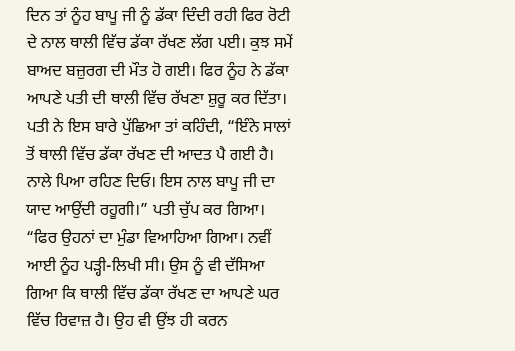ਦਿਨ ਤਾਂ ਨੂੰਹ ਬਾਪੂ ਜੀ ਨੂੰ ਡੱਕਾ ਦਿੰਦੀ ਰਹੀ ਫਿਰ ਰੋਟੀ ਦੇ ਨਾਲ ਥਾਲੀ ਵਿੱਚ ਡੱਕਾ ਰੱਖਣ ਲੱਗ ਪਈ। ਕੁਝ ਸਮੇਂ ਬਾਅਦ ਬਜ਼ੁਰਗ ਦੀ ਮੌਤ ਹੋ ਗਈ। ਫਿਰ ਨੂੰਹ ਨੇ ਡੱਕਾ ਆਪਣੇ ਪਤੀ ਦੀ ਥਾਲੀ ਵਿੱਚ ਰੱਖਣਾ ਸ਼ੁਰੂ ਕਰ ਦਿੱਤਾ। ਪਤੀ ਨੇ ਇਸ ਬਾਰੇ ਪੁੱਛਿਆ ਤਾਂ ਕਹਿੰਦੀ, “ਇੰਨੇ ਸਾਲਾਂ ਤੋਂ ਥਾਲੀ ਵਿੱਚ ਡੱਕਾ ਰੱਖਣ ਦੀ ਆਦਤ ਪੈ ਗਈ ਹੈ। ਨਾਲੇ ਪਿਆ ਰਹਿਣ ਦਿਓ। ਇਸ ਨਾਲ ਬਾਪੂ ਜੀ ਦਾ ਯਾਦ ਆਉਂਦੀ ਰਹੂਗੀ।” ਪਤੀ ਚੁੱਪ ਕਰ ਗਿਆ।
“ਫਿਰ ਉਹਨਾਂ ਦਾ ਮੁੰਡਾ ਵਿਆਹਿਆ ਗਿਆ। ਨਵੀਂ ਆਈ ਨੂੰਹ ਪੜ੍ਹੀ-ਲਿਖੀ ਸੀ। ਉਸ ਨੂੰ ਵੀ ਦੱਸਿਆ ਗਿਆ ਕਿ ਥਾਲੀ ਵਿੱਚ ਡੱਕਾ ਰੱਖਣ ਦਾ ਆਪਣੇ ਘਰ ਵਿੱਚ ਰਿਵਾਜ਼ ਹੈ। ਉਹ ਵੀ ਉਂਝ ਹੀ ਕਰਨ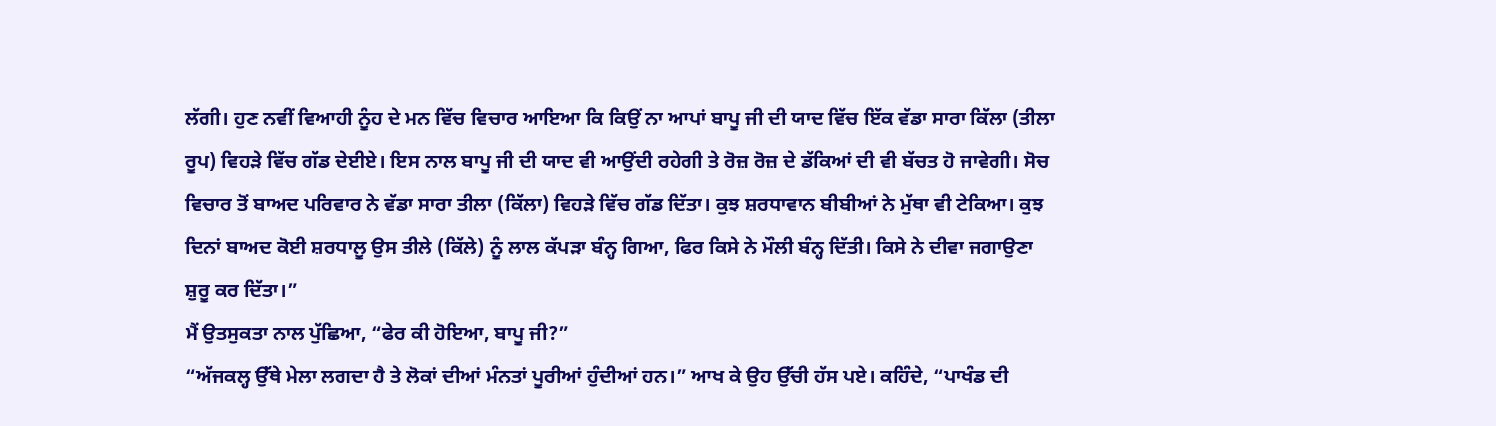ਲੱਗੀ। ਹੁਣ ਨਵੀਂ ਵਿਆਹੀ ਨੂੰਹ ਦੇ ਮਨ ਵਿੱਚ ਵਿਚਾਰ ਆਇਆ ਕਿ ਕਿਉਂ ਨਾ ਆਪਾਂ ਬਾਪੂ ਜੀ ਦੀ ਯਾਦ ਵਿੱਚ ਇੱਕ ਵੱਡਾ ਸਾਰਾ ਕਿੱਲਾ (ਤੀਲਾ ਰੂਪ) ਵਿਹੜੇ ਵਿੱਚ ਗੱਡ ਦੇਈਏ। ਇਸ ਨਾਲ ਬਾਪੂ ਜੀ ਦੀ ਯਾਦ ਵੀ ਆਉਂਦੀ ਰਹੇਗੀ ਤੇ ਰੋਜ਼ ਰੋਜ਼ ਦੇ ਡੱਕਿਆਂ ਦੀ ਵੀ ਬੱਚਤ ਹੋ ਜਾਵੇਗੀ। ਸੋਚ ਵਿਚਾਰ ਤੋਂ ਬਾਅਦ ਪਰਿਵਾਰ ਨੇ ਵੱਡਾ ਸਾਰਾ ਤੀਲਾ (ਕਿੱਲਾ) ਵਿਹੜੇ ਵਿੱਚ ਗੱਡ ਦਿੱਤਾ। ਕੁਝ ਸ਼ਰਧਾਵਾਨ ਬੀਬੀਆਂ ਨੇ ਮੁੱਥਾ ਵੀ ਟੇਕਿਆ। ਕੁਝ ਦਿਨਾਂ ਬਾਅਦ ਕੋਈ ਸ਼ਰਧਾਲੂ ਉਸ ਤੀਲੇ (ਕਿੱਲੇ) ਨੂੰ ਲਾਲ ਕੱਪੜਾ ਬੰਨ੍ਹ ਗਿਆ, ਫਿਰ ਕਿਸੇ ਨੇ ਮੌਲੀ ਬੰਨ੍ਹ ਦਿੱਤੀ। ਕਿਸੇ ਨੇ ਦੀਵਾ ਜਗਾਉਣਾ ਸ਼ੁਰੂ ਕਰ ਦਿੱਤਾ।”
ਮੈਂ ਉਤਸੁਕਤਾ ਨਾਲ ਪੁੱਛਿਆ, “ਫੇਰ ਕੀ ਹੋਇਆ, ਬਾਪੂ ਜੀ?”
“ਅੱਜਕਲ੍ਹ ਉੱਥੇ ਮੇਲਾ ਲਗਦਾ ਹੈ ਤੇ ਲੋਕਾਂ ਦੀਆਂ ਮੰਨਤਾਂ ਪੂਰੀਆਂ ਹੁੰਦੀਆਂ ਹਨ।” ਆਖ ਕੇ ਉਹ ਉੱਚੀ ਹੱਸ ਪਏ। ਕਹਿੰਦੇ, “ਪਾਖੰਡ ਦੀ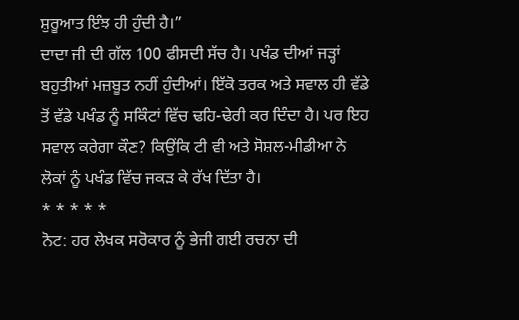ਸ਼ੁਰੂਆਤ ਇੰਝ ਹੀ ਹੁੰਦੀ ਹੈ।”
ਦਾਦਾ ਜੀ ਦੀ ਗੱਲ 100 ਫੀਸਦੀ ਸੱਚ ਹੈ। ਪਖੰਡ ਦੀਆਂ ਜੜ੍ਹਾਂ ਬਹੁਤੀਆਂ ਮਜ਼ਬੂਤ ਨਹੀਂ ਹੁੰਦੀਆਂ। ਇੱਕੋ ਤਰਕ ਅਤੇ ਸਵਾਲ ਹੀ ਵੱਡੇ ਤੋਂ ਵੱਡੇ ਪਖੰਡ ਨੂੰ ਸਕਿੰਟਾਂ ਵਿੱਚ ਢਹਿ-ਢੇਰੀ ਕਰ ਦਿੰਦਾ ਹੈ। ਪਰ ਇਹ ਸਵਾਲ ਕਰੇਗਾ ਕੌਣ? ਕਿਉਂਕਿ ਟੀ ਵੀ ਅਤੇ ਸੋਸ਼ਲ-ਮੀਡੀਆ ਨੇ ਲੋਕਾਂ ਨੂੰ ਪਖੰਡ ਵਿੱਚ ਜਕੜ ਕੇ ਰੱਖ ਦਿੱਤਾ ਹੈ।
* * * * *
ਨੋਟ: ਹਰ ਲੇਖਕ ਸਰੋਕਾਰ ਨੂੰ ਭੇਜੀ ਗਈ ਰਚਨਾ ਦੀ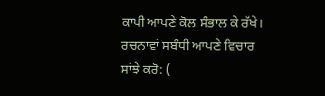ਕਾਪੀ ਆਪਣੇ ਕੋਲ ਸੰਭਾਲ ਕੇ ਰੱਖੇ।
ਰਚਨਾਵਾਂ ਸਬੰਧੀ ਆਪਣੇ ਵਿਚਾਰ ਸਾਂਝੇ ਕਰੋ: (